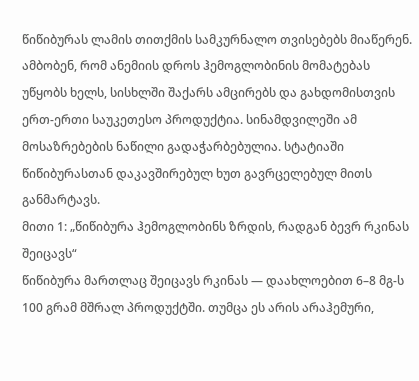წიწიბურას ლამის თითქმის სამკურნალო თვისებებს მიაწერენ. ამბობენ, რომ ანემიის დროს ჰემოგლობინის მომატებას უწყობს ხელს, სისხლში შაქარს ამცირებს და გახდომისთვის ერთ-ერთი საუკეთესო პროდუქტია. სინამდვილეში ამ მოსაზრებების ნაწილი გადაჭარბებულია. სტატიაში წიწიბურასთან დაკავშირებულ ხუთ გავრცელებულ მითს განმარტავს.
მითი 1: „წიწიბურა ჰემოგლობინს ზრდის, რადგან ბევრ რკინას შეიცავს“
წიწიბურა მართლაც შეიცავს რკინას — დაახლოებით 6–8 მგ-ს 100 გრამ მშრალ პროდუქტში. თუმცა ეს არის არაჰემური,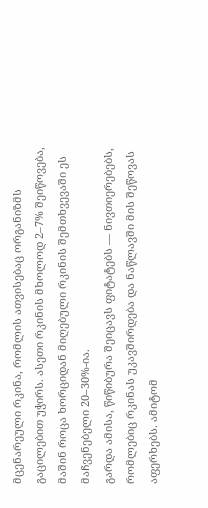მცენარეული რკინა, რომლის ათვისებაც ორგანიზმს გაცილებით უჭირს. ასეთი რკინის მხოლოდ 2–7% შეიწოვება, მაშინ როცა ხორციდან მიღებული რკინის შემთხვევაში ეს მაჩვენებელი 20–30%-ია.
გარდა ამისა, წიწიბურა შეიცავს ფიტატებს — ნივთიერებებს, რომლებიც რკინას უკავშირდება და ნაწლავში მის შეწოვას აფერხებს. ამიტომ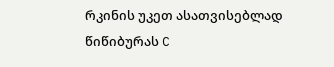რკინის უკეთ ასათვისებლად წიწიბურას C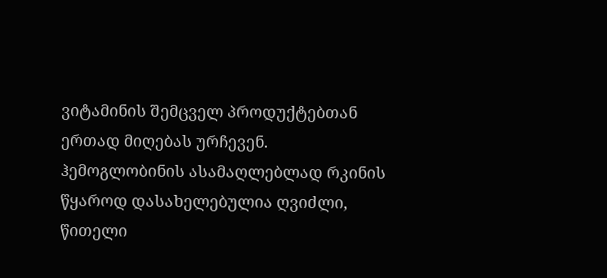ვიტამინის შემცველ პროდუქტებთან ერთად მიღებას ურჩევენ.
ჰემოგლობინის ასამაღლებლად რკინის წყაროდ დასახელებულია ღვიძლი, წითელი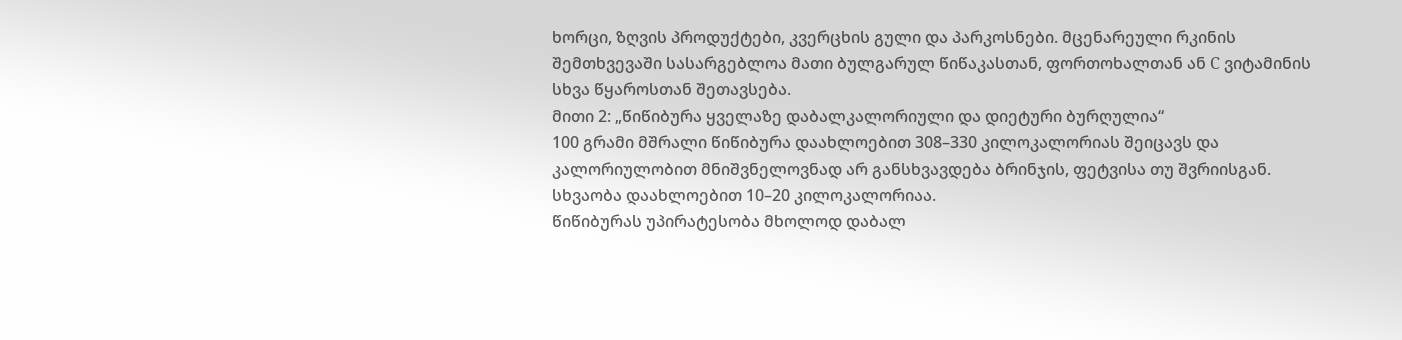ხორცი, ზღვის პროდუქტები, კვერცხის გული და პარკოსნები. მცენარეული რკინის შემთხვევაში სასარგებლოა მათი ბულგარულ წიწაკასთან, ფორთოხალთან ან C ვიტამინის სხვა წყაროსთან შეთავსება.
მითი 2: „წიწიბურა ყველაზე დაბალკალორიული და დიეტური ბურღულია“
100 გრამი მშრალი წიწიბურა დაახლოებით 308–330 კილოკალორიას შეიცავს და კალორიულობით მნიშვნელოვნად არ განსხვავდება ბრინჯის, ფეტვისა თუ შვრიისგან. სხვაობა დაახლოებით 10–20 კილოკალორიაა.
წიწიბურას უპირატესობა მხოლოდ დაბალ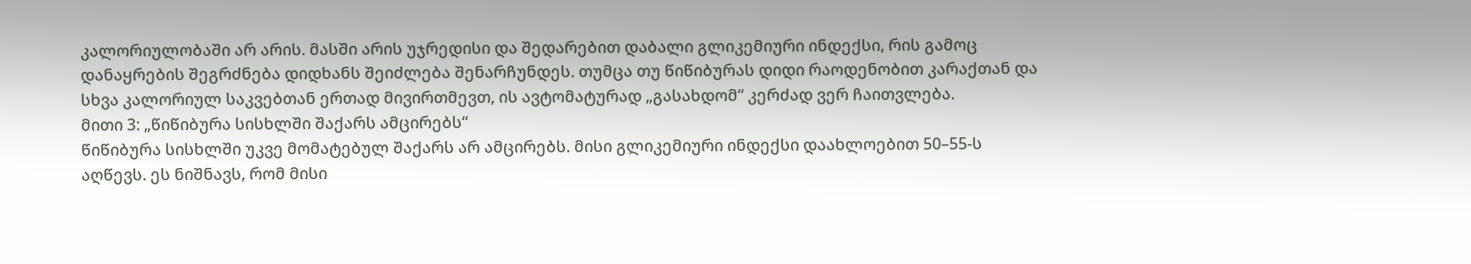კალორიულობაში არ არის. მასში არის უჯრედისი და შედარებით დაბალი გლიკემიური ინდექსი, რის გამოც დანაყრების შეგრძნება დიდხანს შეიძლება შენარჩუნდეს. თუმცა თუ წიწიბურას დიდი რაოდენობით კარაქთან და სხვა კალორიულ საკვებთან ერთად მივირთმევთ, ის ავტომატურად „გასახდომ“ კერძად ვერ ჩაითვლება.
მითი 3: „წიწიბურა სისხლში შაქარს ამცირებს“
წიწიბურა სისხლში უკვე მომატებულ შაქარს არ ამცირებს. მისი გლიკემიური ინდექსი დაახლოებით 50–55-ს აღწევს. ეს ნიშნავს, რომ მისი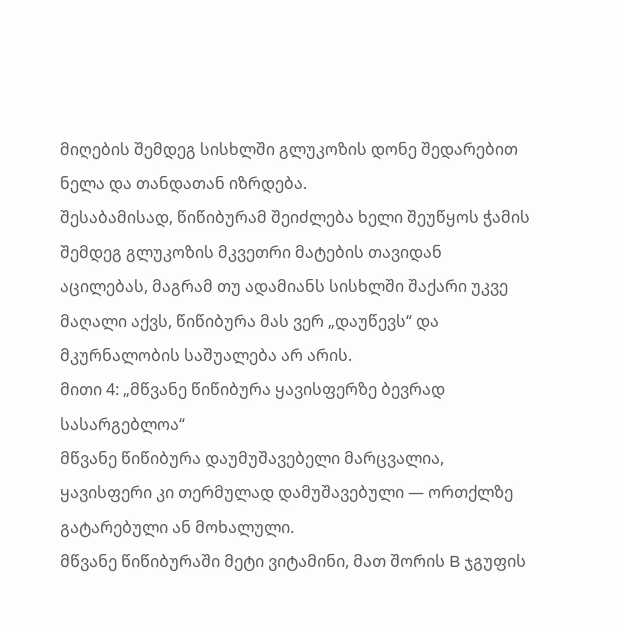მიღების შემდეგ სისხლში გლუკოზის დონე შედარებით ნელა და თანდათან იზრდება.
შესაბამისად, წიწიბურამ შეიძლება ხელი შეუწყოს ჭამის შემდეგ გლუკოზის მკვეთრი მატების თავიდან აცილებას, მაგრამ თუ ადამიანს სისხლში შაქარი უკვე მაღალი აქვს, წიწიბურა მას ვერ „დაუწევს“ და მკურნალობის საშუალება არ არის.
მითი 4: „მწვანე წიწიბურა ყავისფერზე ბევრად სასარგებლოა“
მწვანე წიწიბურა დაუმუშავებელი მარცვალია, ყავისფერი კი თერმულად დამუშავებული — ორთქლზე გატარებული ან მოხალული.
მწვანე წიწიბურაში მეტი ვიტამინი, მათ შორის B ჯგუფის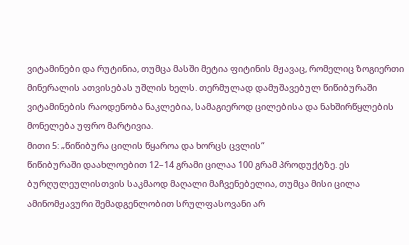ვიტამინები და რუტინია, თუმცა მასში მეტია ფიტინის მჟავაც, რომელიც ზოგიერთი მინერალის ათვისებას უშლის ხელს. თერმულად დამუშავებულ წიწიბურაში ვიტამინების რაოდენობა ნაკლებია, სამაგიეროდ ცილებისა და ნახშირწყლების მონელება უფრო მარტივია.
მითი 5: „წიწიბურა ცილის წყაროა და ხორცს ცვლის“
წიწიბურაში დაახლოებით 12–14 გრამი ცილაა 100 გრამ პროდუქტზე. ეს ბურღულეულისთვის საკმაოდ მაღალი მაჩვენებელია, თუმცა მისი ცილა ამინომჟავური შემადგენლობით სრულფასოვანი არ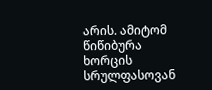არის. ამიტომ წიწიბურა ხორცის სრულფასოვან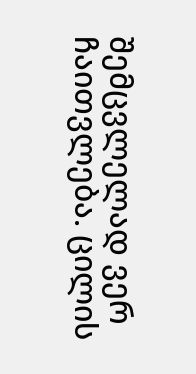შემცვლელად ვერ ჩაითვლება. ცილის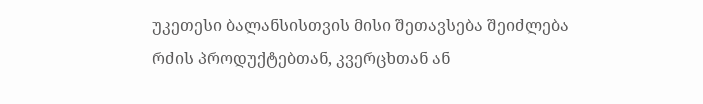უკეთესი ბალანსისთვის მისი შეთავსება შეიძლება რძის პროდუქტებთან, კვერცხთან ან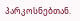პარკოსნებთან.